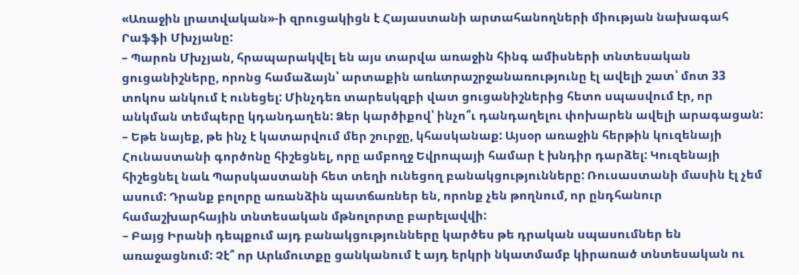«Առաջին լրատվական»-ի զրուցակիցն է Հայաստանի արտահանողների միության նախագահ Րաֆֆի Մխչյանը:
– Պարոն Մխչյան, հրապարակվել են այս տարվա առաջին հինգ ամիսների տնտեսական ցուցանիշները, որոնց համաձայն՝ արտաքին առևտրաշրջանառությունը էլ ավելի շատ՝ մոտ 33 տոկոս անկում է ունեցել: Մինչդեռ տարեսկզբի վատ ցուցանիշներից հետո սպասվում էր, որ անկման տեմպերը կդանդաղեն: Ձեր կարծիքով՝ ինչո՞ւ դանդաղելու փոխարեն ավելի արագացան:
– Եթե նայեք, թե ինչ է կատարվում մեր շուրջը, կհասկանաք: Այսօր առաջին հերթին կուզենայի Հունաստանի գործոնը հիշեցնել, որը ամբողջ Եվրոպայի համար է խնդիր դարձել: Կուզենայի հիշեցնել նաև Պարսկաստանի հետ տեղի ունեցող բանակցությունները: Ռուսաստանի մասին էլ չեմ ասում: Դրանք բոլորը առանձին պատճառներ են, որոնք չեն թողնում, որ ընդհանուր համաշխարհային տնտեսական մթնոլորտը բարելավվի:
– Բայց Իրանի դեպքում այդ բանակցությունները կարծես թե դրական սպասումներ են առաջացնում: Չէ՞ որ Արևմուտքը ցանկանում է այդ երկրի նկատմամբ կիրառած տնտեսական ու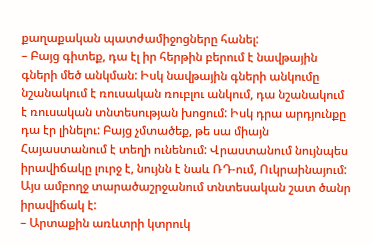քաղաքական պատժամիջոցները հանել:
– Բայց գիտեք, դա էլ իր հերթին բերում է նավթային գների մեծ անկման: Իսկ նավթային գների անկումը նշանակում է ռուսական ռուբլու անկում, դա նշանակում է ռուսական տնտեսության խոցում: Իսկ դրա արդյունքը դա էր լինելու: Բայց չմտածեք, թե սա միայն Հայաստանում է տեղի ունենում: Վրաստանում նույնպես իրավիճակը լուրջ է, նույնն է նաև ՌԴ-ում, Ուկրաինայում: Այս ամբողջ տարածաշրջանում տնտեսական շատ ծանր իրավիճակ է:
– Արտաքին առևտրի կտրուկ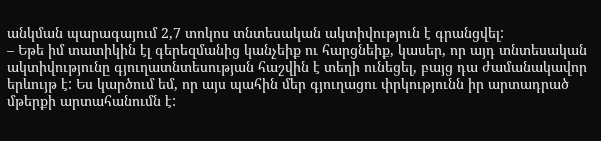անկման պարագայում 2,7 տոկոս տնտեսական ակտիվություն է գրանցվել:
– Եթե իմ տատիկին էլ գերեզմանից կանչեիք ու հարցնեիք, կասեր, որ այդ տնտեսական ակտիվությունը գյուղատնտեսության հաշվին է տեղի ունեցել, բայց դա ժամանակավոր երևույթ է: Ես կարծում եմ, որ այս պահին մեր գյուղացու փրկությունն իր արտադրած մթերքի արտահանումն է: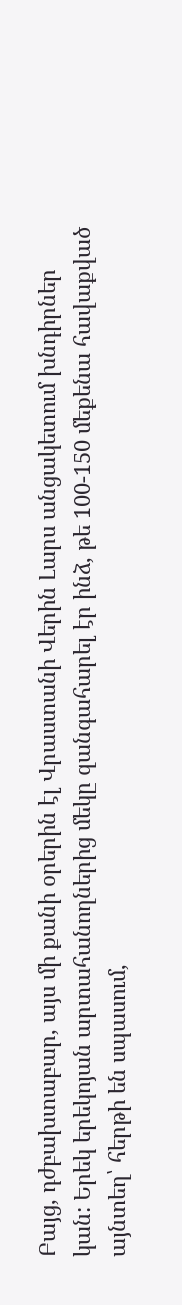Բայց, դժբախտաբար, այս մի քանի օրերին էլ Վրաստանի Վերին Լարս անցակետում խնդիրներ կան: Երեկ երեկոյան արտահանողներից մեկը զանգահարել էր ինձ, թե 100-150 մեքենա հավաքված այնտեղ՝ հերթի են սպասում,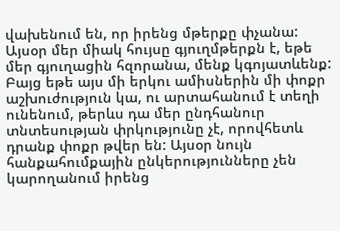վախենում են, որ իրենց մթերքը փչանա: Այսօր մեր միակ հույսը գյուղմթերքն է, եթե մեր գյուղացին հզորանա, մենք կգոյատևենք: Բայց եթե այս մի երկու ամիսներին մի փոքր աշխուժություն կա, ու արտահանում է տեղի ունենում, թերևս դա մեր ընդհանուր տնտեսության փրկությունը չէ, որովհետև դրանք փոքր թվեր են: Այսօր նույն հանքահումքային ընկերությունները չեն կարողանում իրենց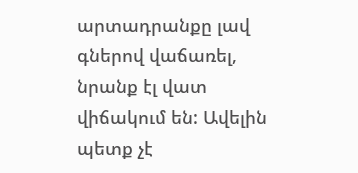արտադրանքը լավ գներով վաճառել, նրանք էլ վատ վիճակում են: Ավելին պետք չէ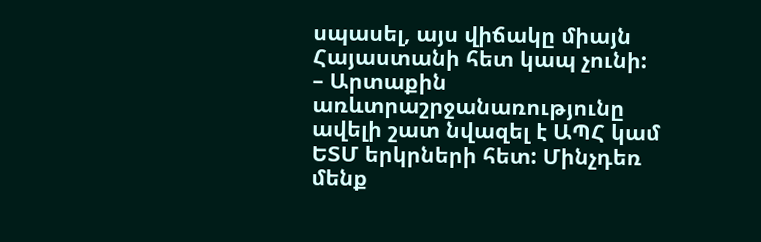սպասել, այս վիճակը միայն Հայաստանի հետ կապ չունի:
– Արտաքին առևտրաշրջանառությունը ավելի շատ նվազել է ԱՊՀ կամ ԵՏՄ երկրների հետ: Մինչդեռ մենք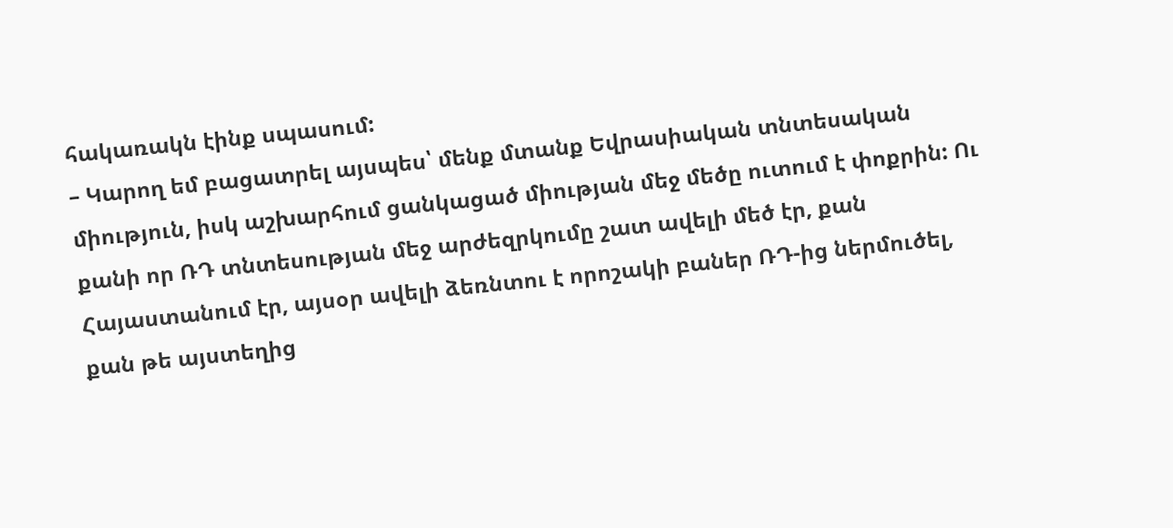հակառակն էինք սպասում:
– Կարող եմ բացատրել այսպես՝ մենք մտանք Եվրասիական տնտեսական միություն, իսկ աշխարհում ցանկացած միության մեջ մեծը ուտում է փոքրին: Ու քանի որ ՌԴ տնտեսության մեջ արժեզրկումը շատ ավելի մեծ էր, քան Հայաստանում էր, այսօր ավելի ձեռնտու է որոշակի բաներ ՌԴ-ից ներմուծել, քան թե այստեղից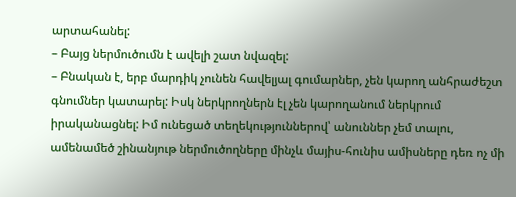արտահանել:
– Բայց ներմուծումն է ավելի շատ նվազել:
– Բնական է, երբ մարդիկ չունեն հավելյալ գումարներ, չեն կարող անհրաժեշտ գնումներ կատարել: Իսկ ներկրողներն էլ չեն կարողանում ներկրում իրականացնել: Իմ ունեցած տեղեկություններով՝ անուններ չեմ տալու, ամենամեծ շինանյութ ներմուծողները մինչև մայիս-հունիս ամիսները դեռ ոչ մի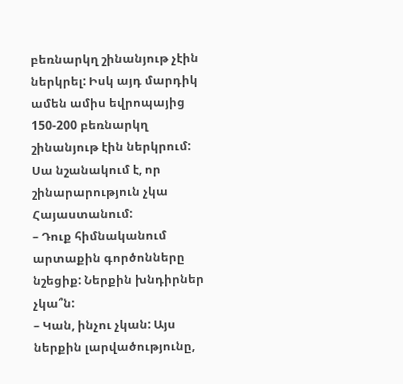բեռնարկղ շինանյութ չէին ներկրել: Իսկ այդ մարդիկ ամեն ամիս եվրոպայից 150-200 բեռնարկղ շինանյութ էին ներկրում: Սա նշանակում է, որ շինարարություն չկա Հայաստանում:
– Դուք հիմնականում արտաքին գործոնները նշեցիք: Ներքին խնդիրներ չկա՞ն:
– Կան, ինչու չկան: Այս ներքին լարվածությունը,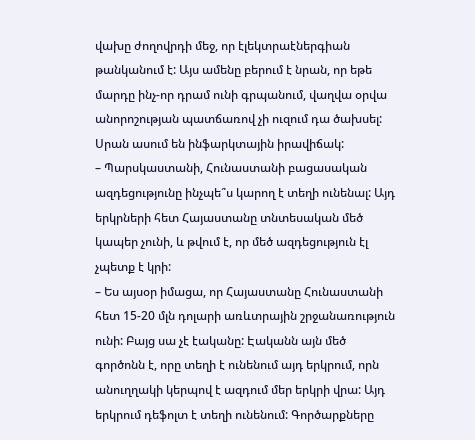վախը ժողովրդի մեջ, որ էլեկտրաէներգիան թանկանում է: Այս ամենը բերում է նրան, որ եթե մարդը ինչ-որ դրամ ունի գրպանում, վաղվա օրվա անորոշության պատճառով չի ուզում դա ծախսել: Սրան ասում են ինֆարկտային իրավիճակ:
– Պարսկաստանի, Հունաստանի բացասական ազդեցությունը ինչպե՞ս կարող է տեղի ունենալ: Այդ երկրների հետ Հայաստանը տնտեսական մեծ կապեր չունի, և թվում է, որ մեծ ազդեցություն էլ չպետք է կրի:
– Ես այսօր իմացա, որ Հայաստանը Հունաստանի հետ 15-20 մլն դոլարի առևտրային շրջանառություն ունի: Բայց սա չէ էականը: Էականն այն մեծ գործոնն է, որը տեղի է ունենում այդ երկրում, որն անուղղակի կերպով է ազդում մեր երկրի վրա: Այդ երկրում դեֆոլտ է տեղի ունենում: Գործարքները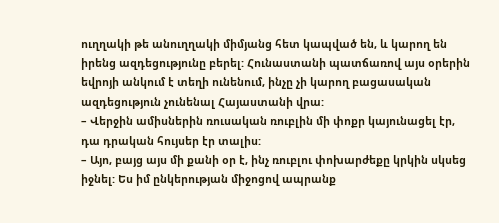ուղղակի թե անուղղակի միմյանց հետ կապված են, և կարող են իրենց ազդեցությունը բերել: Հունաստանի պատճառով այս օրերին եվրոյի անկում է տեղի ունենում, ինչը չի կարող բացասական ազդեցություն չունենալ Հայաստանի վրա:
– Վերջին ամիսներին ռուսական ռուբլին մի փոքր կայունացել էր, դա դրական հույսեր էր տալիս:
– Այո, բայց այս մի քանի օր է, ինչ ռուբլու փոխարժեքը կրկին սկսեց իջնել: Ես իմ ընկերության միջոցով ապրանք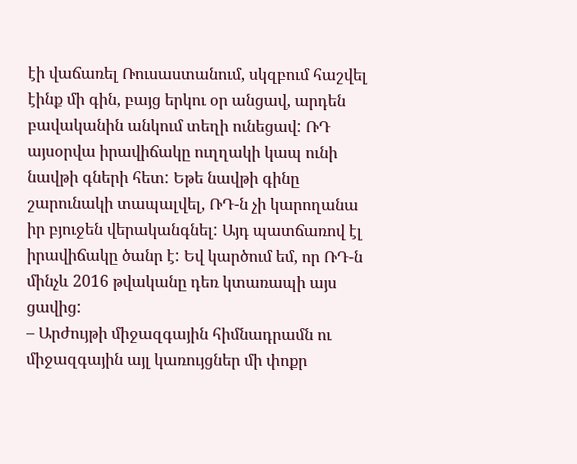էի վաճառել Ռուսաստանում, սկզբում հաշվել էինք մի գին, բայց երկու օր անցավ, արդեն բավականին անկում տեղի ունեցավ: ՌԴ այսօրվա իրավիճակը ուղղակի կապ ունի նավթի գների հետ: Եթե նավթի գինը շարունակի տապալվել, ՌԴ-ն չի կարողանա իր բյուջեն վերականգնել: Այդ պատճառով էլ իրավիճակը ծանր է: Եվ կարծում եմ, որ ՌԴ-ն մինչև 2016 թվականը դեռ կտառապի այս ցավից:
– Արժույթի միջազգային հիմնադրամն ու միջազգային այլ կառույցներ մի փոքր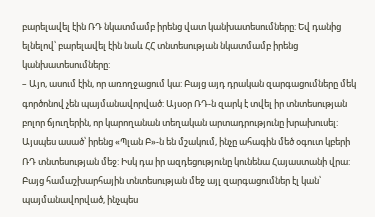բարելավել էին ՌԴ նկատմամբ իրենց վատ կանխատեսումները: Եվ դանից ելնելով՝ բարելավել էին նաև ՀՀ տնտեսության նկատմամբ իրենց կանխատեսումները:
– Այո, ասում էին, որ առողջացում կա: Բայց այդ դրական զարգացումները մեկ գործոնով չեն պայմանավորված: Այսօր ՌԴ-ն զարկ է տվել իր տնտեսության բոլոր ճյուղերին, որ կարողանան տեղական արտադրությունը խրախուսել: Այսպես ասած՝ իրենց «Պլան Բ»-ն են մշակում, ինչը ահագին մեծ օգուտ կբերի ՌԴ տնտեսության մեջ: Իսկ դա իր ազդեցությունը կունենա Հայաստանի վրա: Բայց համաշխարհային տնտեսության մեջ այլ զարգացումներ էլ կան՝ պայմանավորված, ինչպես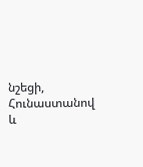նշեցի, Հունաստանով և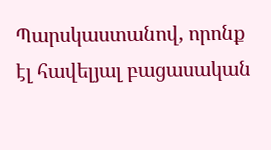Պարսկաստանով, որոնք էլ հավելյալ բացասական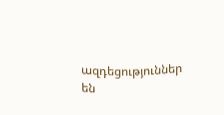ազդեցություններ են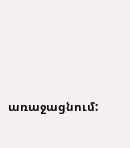առաջացնում: